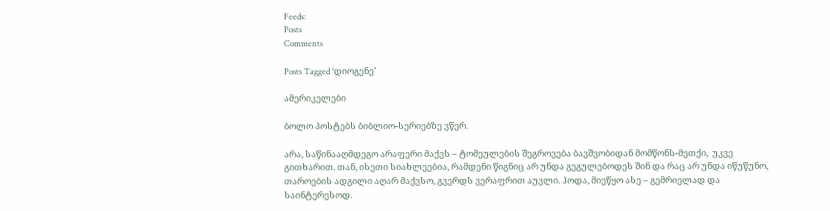Feeds:
Posts
Comments

Posts Tagged ‘დიოგენე’

ამერიკელები

ბოლო პოსტებს ბიბლიო-სერიებზე ვწერ.

არა, საწინააღმდეგო არაფერი მაქვს – ტომეულების შეგროვება ბავშვობიდან მომწონს-მეთქი,  უკვე გითხარით. თან, ისეთი სიახლეებია, რამდენი წიგნიც არ უნდა გეგულებოდეს შინ და რაც არ უნდა იწუწუნო, თაროების ადგილი აღარ მაქვსო, გვერდს ვერაფრით აუვლი. ჰოდა, მიეწყო ასე – გემრიელად და საინტერესოდ.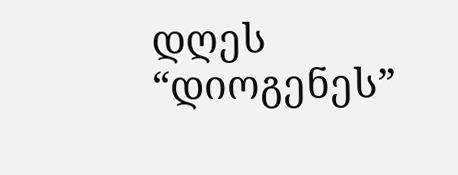დღეს “დიოგენეს”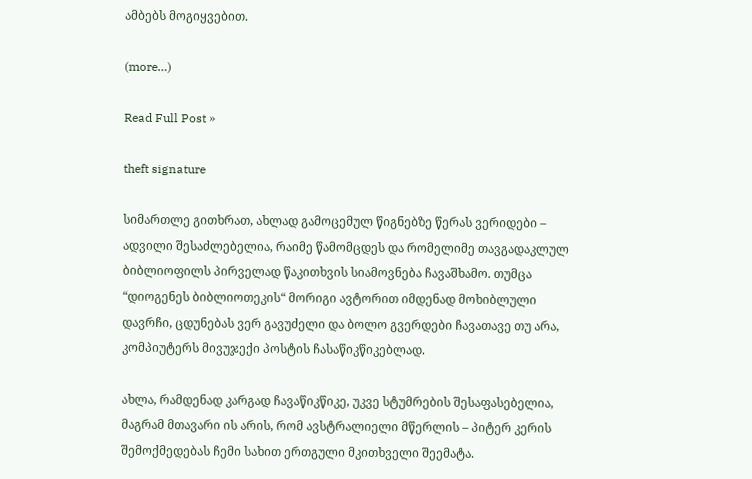ამბებს მოგიყვებით.

(more…)

Read Full Post »

theft signature

სიმართლე გითხრათ, ახლად გამოცემულ წიგნებზე წერას ვერიდები – ადვილი შესაძლებელია, რაიმე წამომცდეს და რომელიმე თავგადაკლულ ბიბლიოფილს პირველად წაკითხვის სიამოვნება ჩავაშხამო. თუმცა “დიოგენეს ბიბლიოთეკის“ მორიგი ავტორით იმდენად მოხიბლული დავრჩი, ცდუნებას ვერ გავუძელი და ბოლო გვერდები ჩავათავე თუ არა, კომპიუტერს მივუჯექი პოსტის ჩასაწიკწიკებლად.

ახლა, რამდენად კარგად ჩავაწიკწიკე, უკვე სტუმრების შესაფასებელია, მაგრამ მთავარი ის არის, რომ ავსტრალიელი მწერლის – პიტერ კერის შემოქმედებას ჩემი სახით ერთგული მკითხველი შეემატა.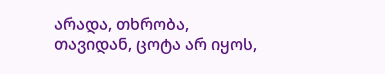არადა, თხრობა, თავიდან, ცოტა არ იყოს,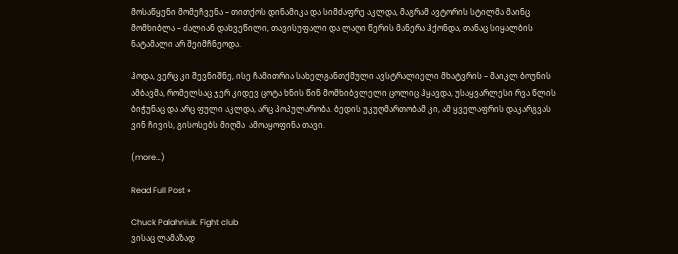მოსაწყენი მომეჩვენა – თითქოს დინამიკა და სიმძაფრე აკლდა, მაგრამ ავტორის სტილმა მაინც მომხიბლა – ძალიან დახვეწილი, თავისუფალი და ლაღი წერის მანერა ჰქონდა, თანაც სიყალბის ნატამალი არ შეიმჩნეოდა.

ჰოდა, ვერც კი შევნიშნე, ისე ჩამითრია სახელგანთქმული ავსტრალიელი მხატვრის – მაიკლ ბოუნის ამბავმა, რომელსაც ჯერ კიდევ ცოტა ხნის წინ მომხიბვლელი ცოლიც ჰყავდა, უსაყვარლესი რვა წლის ბიჭუნაც და არც ფული აკლდა, არც პოპულარობა. ბედის უკუღმართობამ კი, ამ ყველაფრის დაკარგვას ვინ ჩივის, გისოსებს მიღმა  ამოაყოფინა თავი.

(more…)

Read Full Post »

Chuck Palahniuk. Fight club
ვისაც ლამაზად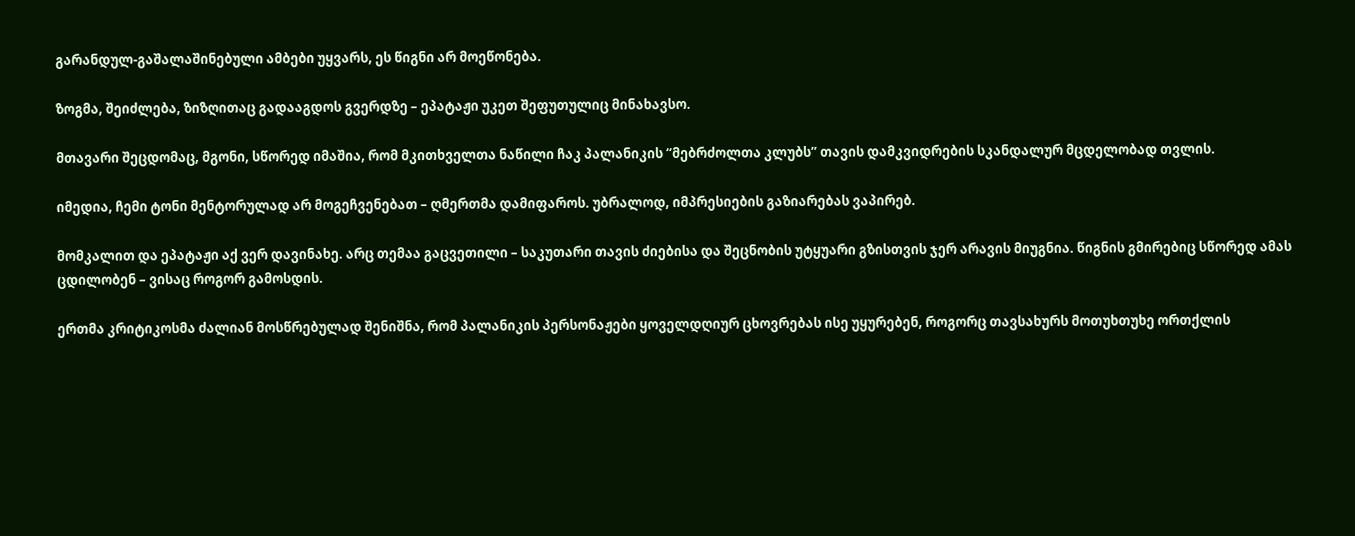გარანდულ-გაშალაშინებული ამბები უყვარს, ეს წიგნი არ მოეწონება.

ზოგმა, შეიძლება, ზიზღითაც გადააგდოს გვერდზე – ეპატაჟი უკეთ შეფუთულიც მინახავსო.

მთავარი შეცდომაც, მგონი, სწორედ იმაშია, რომ მკითხველთა ნაწილი ჩაკ პალანიკის “მებრძოლთა კლუბს” თავის დამკვიდრების სკანდალურ მცდელობად თვლის.

იმედია, ჩემი ტონი მენტორულად არ მოგეჩვენებათ – ღმერთმა დამიფაროს. უბრალოდ, იმპრესიების გაზიარებას ვაპირებ.

მომკალით და ეპატაჟი აქ ვერ დავინახე. არც თემაა გაცვეთილი – საკუთარი თავის ძიებისა და შეცნობის უტყუარი გზისთვის ჯერ არავის მიუგნია. წიგნის გმირებიც სწორედ ამას ცდილობენ – ვისაც როგორ გამოსდის.

ერთმა კრიტიკოსმა ძალიან მოსწრებულად შენიშნა, რომ პალანიკის პერსონაჟები ყოველდღიურ ცხოვრებას ისე უყურებენ, როგორც თავსახურს მოთუხთუხე ორთქლის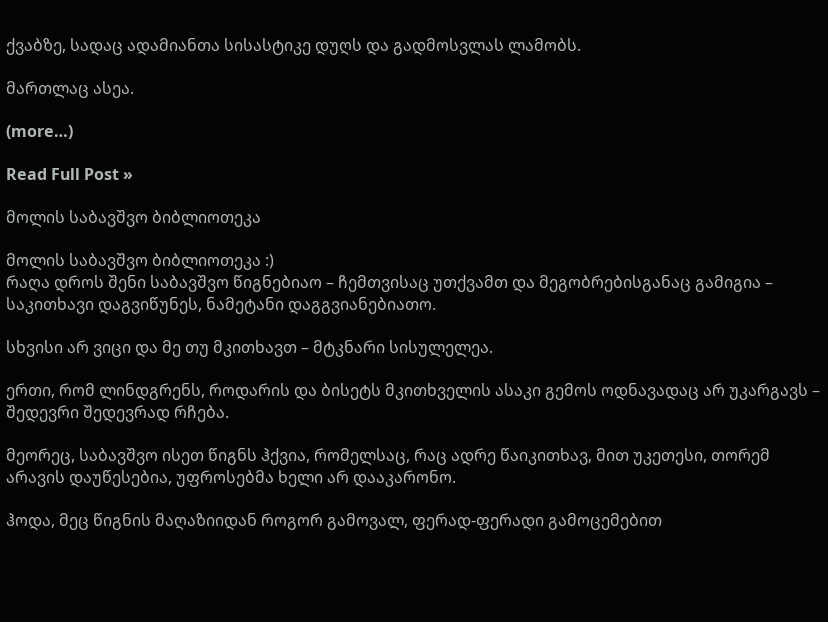ქვაბზე, სადაც ადამიანთა სისასტიკე დუღს და გადმოსვლას ლამობს.

მართლაც ასეა.

(more…)

Read Full Post »

მოლის საბავშვო ბიბლიოთეკა

მოლის საბავშვო ბიბლიოთეკა :)
რაღა დროს შენი საბავშვო წიგნებიაო – ჩემთვისაც უთქვამთ და მეგობრებისგანაც გამიგია – საკითხავი დაგვიწუნეს, ნამეტანი დაგგვიანებიათო.

სხვისი არ ვიცი და მე თუ მკითხავთ – მტკნარი სისულელეა.

ერთი, რომ ლინდგრენს, როდარის და ბისეტს მკითხველის ასაკი გემოს ოდნავადაც არ უკარგავს – შედევრი შედევრად რჩება.

მეორეც, საბავშვო ისეთ წიგნს ჰქვია, რომელსაც, რაც ადრე წაიკითხავ, მით უკეთესი, თორემ არავის დაუწესებია, უფროსებმა ხელი არ დააკარონო.

ჰოდა, მეც წიგნის მაღაზიიდან როგორ გამოვალ, ფერად-ფერადი გამოცემებით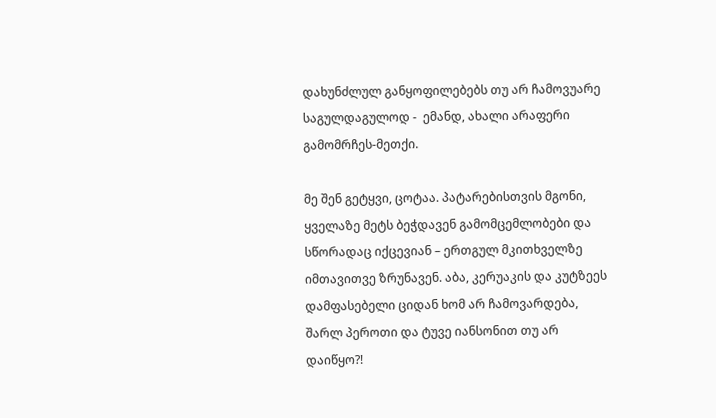დახუნძლულ განყოფილებებს თუ არ ჩამოვუარე საგულდაგულოდ -  ემანდ, ახალი არაფერი გამომრჩეს-მეთქი.

მე შენ გეტყვი, ცოტაა. პატარებისთვის მგონი, ყველაზე მეტს ბეჭდავენ გამომცემლობები და სწორადაც იქცევიან – ერთგულ მკითხველზე იმთავითვე ზრუნავენ. აბა, კერუაკის და კუტზეეს დამფასებელი ციდან ხომ არ ჩამოვარდება, შარლ პეროთი და ტუვე იანსონით თუ არ დაიწყო?!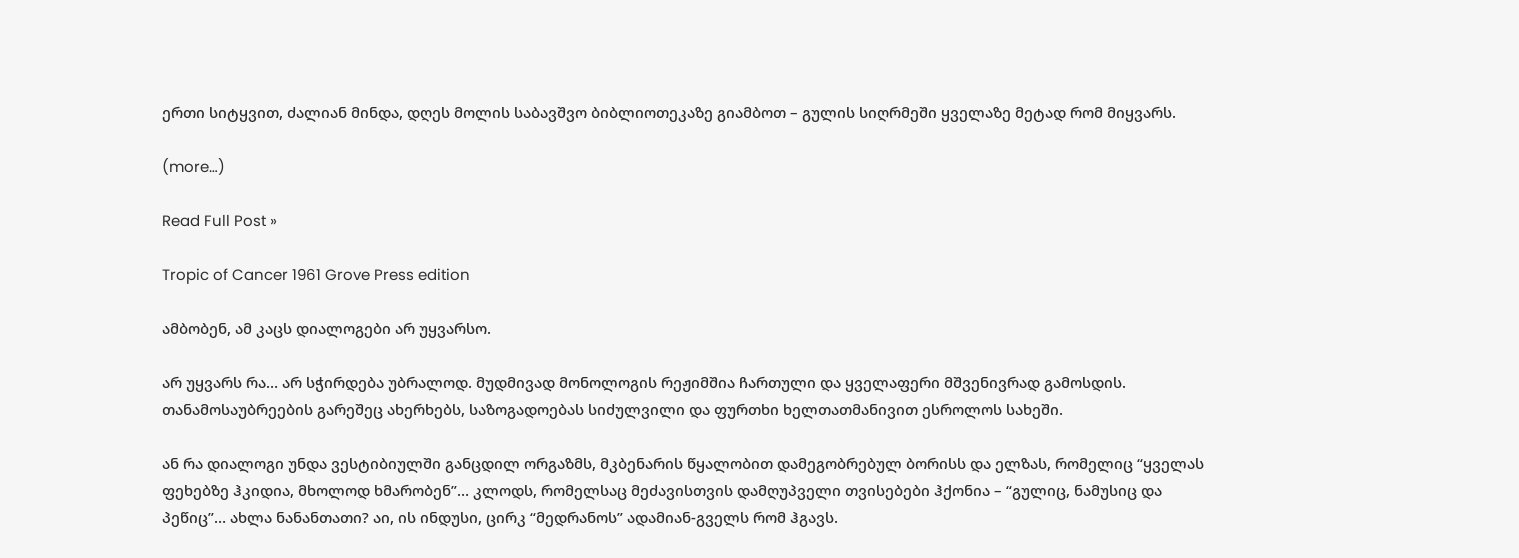ერთი სიტყვით, ძალიან მინდა, დღეს მოლის საბავშვო ბიბლიოთეკაზე გიამბოთ – გულის სიღრმეში ყველაზე მეტად რომ მიყვარს.

(more…)

Read Full Post »

Tropic of Cancer 1961 Grove Press edition

ამბობენ, ამ კაცს დიალოგები არ უყვარსო.

არ უყვარს რა… არ სჭირდება უბრალოდ. მუდმივად მონოლოგის რეჟიმშია ჩართული და ყველაფერი მშვენივრად გამოსდის. თანამოსაუბრეების გარეშეც ახერხებს, საზოგადოებას სიძულვილი და ფურთხი ხელთათმანივით ესროლოს სახეში.

ან რა დიალოგი უნდა ვესტიბიულში განცდილ ორგაზმს, მკბენარის წყალობით დამეგობრებულ ბორისს და ელზას, რომელიც “ყველას ფეხებზე ჰკიდია, მხოლოდ ხმარობენ”… კლოდს, რომელსაც მეძავისთვის დამღუპველი თვისებები ჰქონია – “გულიც, ნამუსიც და პეწიც”… ახლა ნანანთათი? აი, ის ინდუსი, ცირკ “მედრანოს” ადამიან-გველს რომ ჰგავს.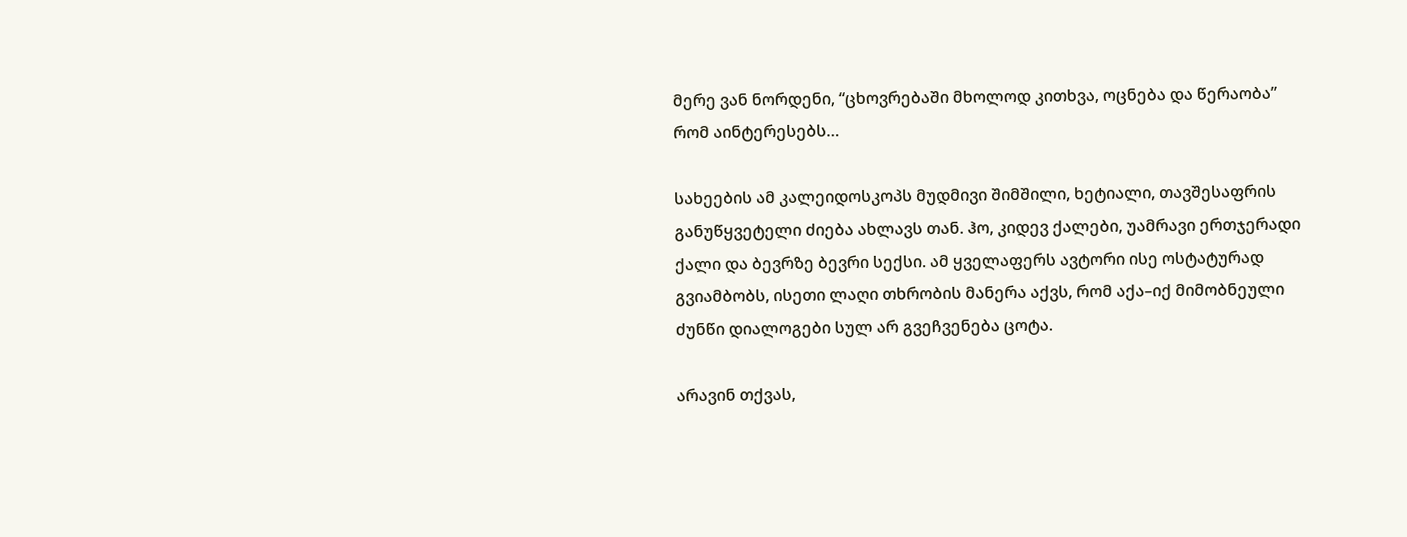მერე ვან ნორდენი, “ცხოვრებაში მხოლოდ კითხვა, ოცნება და წერაობა” რომ აინტერესებს…

სახეების ამ კალეიდოსკოპს მუდმივი შიმშილი, ხეტიალი, თავშესაფრის განუწყვეტელი ძიება ახლავს თან. ჰო, კიდევ ქალები, უამრავი ერთჯერადი ქალი და ბევრზე ბევრი სექსი. ამ ყველაფერს ავტორი ისე ოსტატურად გვიამბობს, ისეთი ლაღი თხრობის მანერა აქვს, რომ აქა–იქ მიმობნეული ძუნწი დიალოგები სულ არ გვეჩვენება ცოტა.

არავინ თქვას,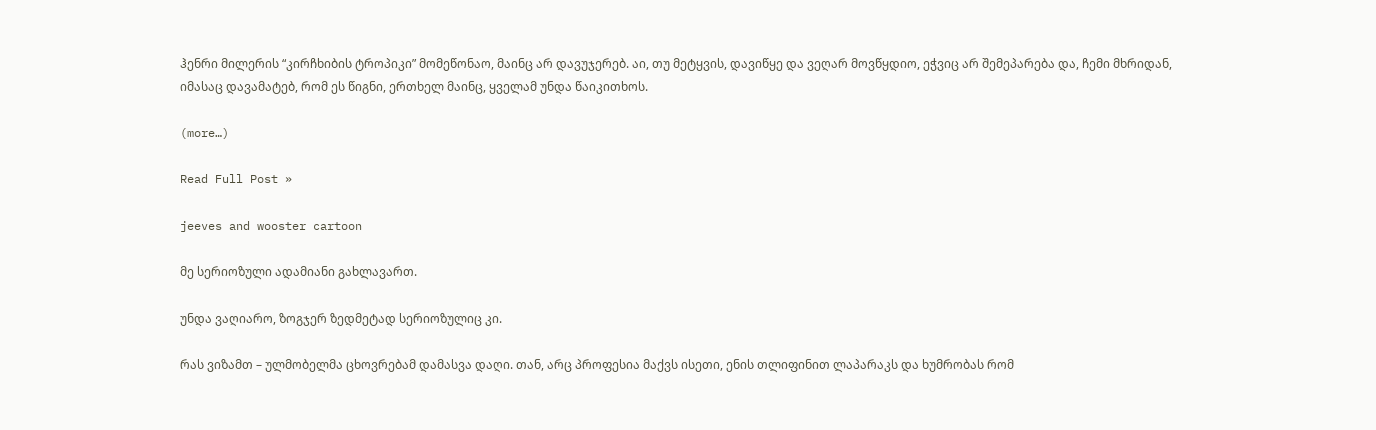ჰენრი მილერის “კირჩხიბის ტროპიკი” მომეწონაო, მაინც არ დავუჯერებ. აი, თუ მეტყვის, დავიწყე და ვეღარ მოვწყდიო, ეჭვიც არ შემეპარება და, ჩემი მხრიდან, იმასაც დავამატებ, რომ ეს წიგნი, ერთხელ მაინც, ყველამ უნდა წაიკითხოს.

(more…)

Read Full Post »

jeeves and wooster cartoon

მე სერიოზული ადამიანი გახლავართ.

უნდა ვაღიარო, ზოგჯერ ზედმეტად სერიოზულიც კი.

რას ვიზამთ – ულმობელმა ცხოვრებამ დამასვა დაღი. თან, არც პროფესია მაქვს ისეთი, ენის თლიფინით ლაპარაკს და ხუმრობას რომ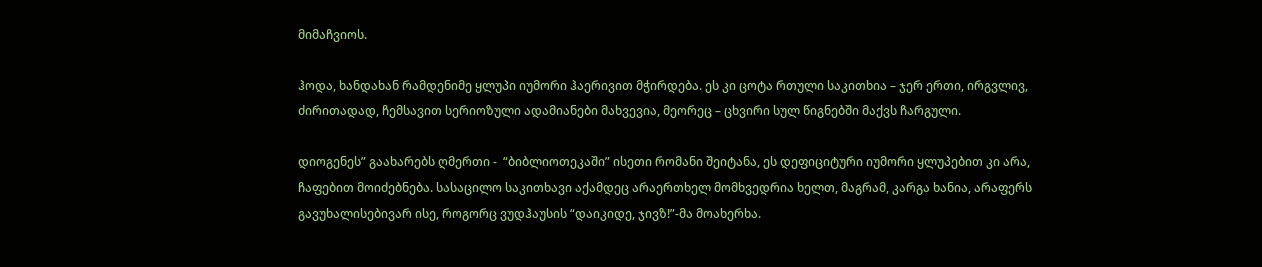მიმაჩვიოს.

ჰოდა, ხანდახან რამდენიმე ყლუპი იუმორი ჰაერივით მჭირდება. ეს კი ცოტა რთული საკითხია – ჯერ ერთი, ირგვლივ, ძირითადად, ჩემსავით სერიოზული ადამიანები მახვევია, მეორეც – ცხვირი სულ წიგნებში მაქვს ჩარგული.

დიოგენეს” გაახარებს ღმერთი -  “ბიბლიოთეკაში” ისეთი რომანი შეიტანა, ეს დეფიციტური იუმორი ყლუპებით კი არა, ჩაფებით მოიძებნება. სასაცილო საკითხავი აქამდეც არაერთხელ მომხვედრია ხელთ, მაგრამ, კარგა ხანია, არაფერს გავუხალისებივარ ისე, როგორც ვუდჰაუსის “დაიკიდე, ჯივზ!”-მა მოახერხა.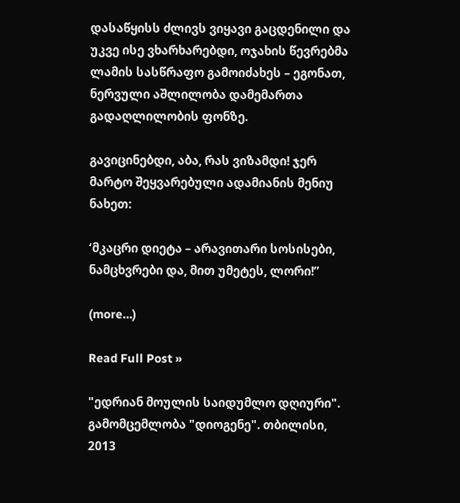დასაწყისს ძლივს ვიყავი გაცდენილი და უკვე ისე ვხარხარებდი, ოჯახის წევრებმა ლამის სასწრაფო გამოიძახეს – ეგონათ, ნერვული აშლილობა დამემართა გადაღლილობის ფონზე.

გავიცინებდი, აბა, რას ვიზამდი! ჯერ მარტო შეყვარებული ადამიანის მენიუ ნახეთ:

‘მკაცრი დიეტა – არავითარი სოსისები, ნამცხვრები და, მით უმეტეს, ლორი!”

(more…)

Read Full Post »

"ედრიან მოულის საიდუმლო დღიური". გამომცემლობა "დიოგენე". თბილისი, 2013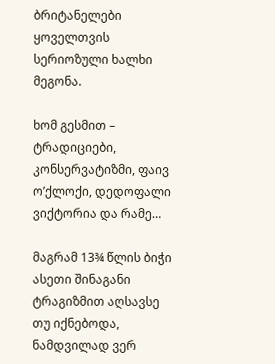ბრიტანელები ყოველთვის სერიოზული ხალხი მეგონა.

ხომ გესმით – ტრადიციები, კონსერვატიზმი, ფაივ ო’ქლოქი, დედოფალი ვიქტორია და რამე…

მაგრამ 13¾ წლის ბიჭი ასეთი შინაგანი ტრაგიზმით აღსავსე თუ იქნებოდა, ნამდვილად ვერ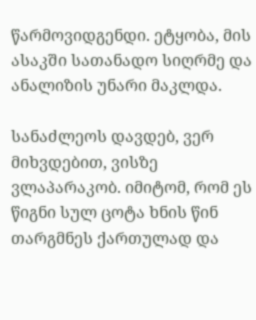წარმოვიდგენდი. ეტყობა, მის ასაკში სათანადო სიღრმე და ანალიზის უნარი მაკლდა.

სანაძლეოს დავდებ, ვერ მიხვდებით, ვისზე ვლაპარაკობ. იმიტომ, რომ ეს წიგნი სულ ცოტა ხნის წინ თარგმნეს ქართულად და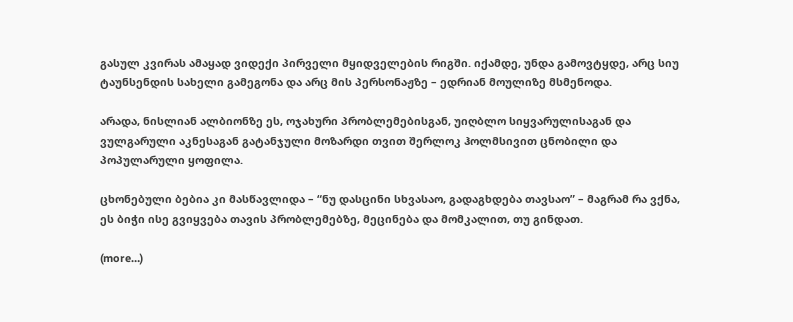გასულ კვირას ამაყად ვიდექი პირველი მყიდველების რიგში. იქამდე, უნდა გამოვტყდე, არც სიუ ტაუნსენდის სახელი გამეგონა და არც მის პერსონაჟზე – ედრიან მოულიზე მსმენოდა.

არადა, ნისლიან ალბიონზე ეს, ოჯახური პრობლემებისგან, უიღბლო სიყვარულისაგან და ვულგარული აკნესაგან გატანჯული მოზარდი თვით შერლოკ ჰოლმსივით ცნობილი და პოპულარული ყოფილა.

ცხონებული ბებია კი მასწავლიდა – “ნუ დასცინი სხვასაო, გადაგხდება თავსაო” – მაგრამ რა ვქნა, ეს ბიჭი ისე გვიყვება თავის პრობლემებზე, მეცინება და მომკალით, თუ გინდათ.

(more…)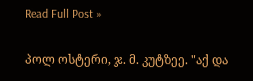Read Full Post »

პოლ ოსტერი, ჯ. მ. კუტზეე. "აქ და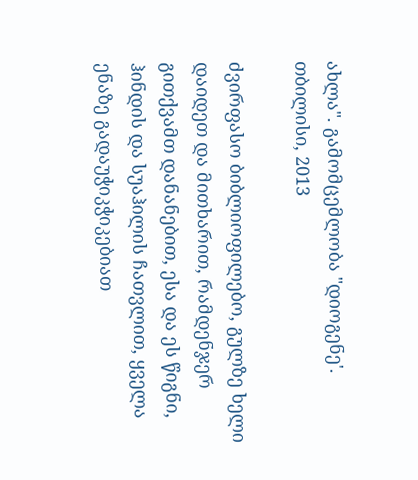ახლა". გამომცემლობა "დიოგენე'. თბილისი, 2013

ძვირფასო ბიბლიოფილებო, გულზე ხელი დაიდეთ და მითხარით, რამდენჯერ გითქვამთ დანანებით, ესა და ეს წიგნი, ჰინდის და სუაჰილის ჩათვლით, ყველა ენაზე გადაუჭიკჭიკებიათ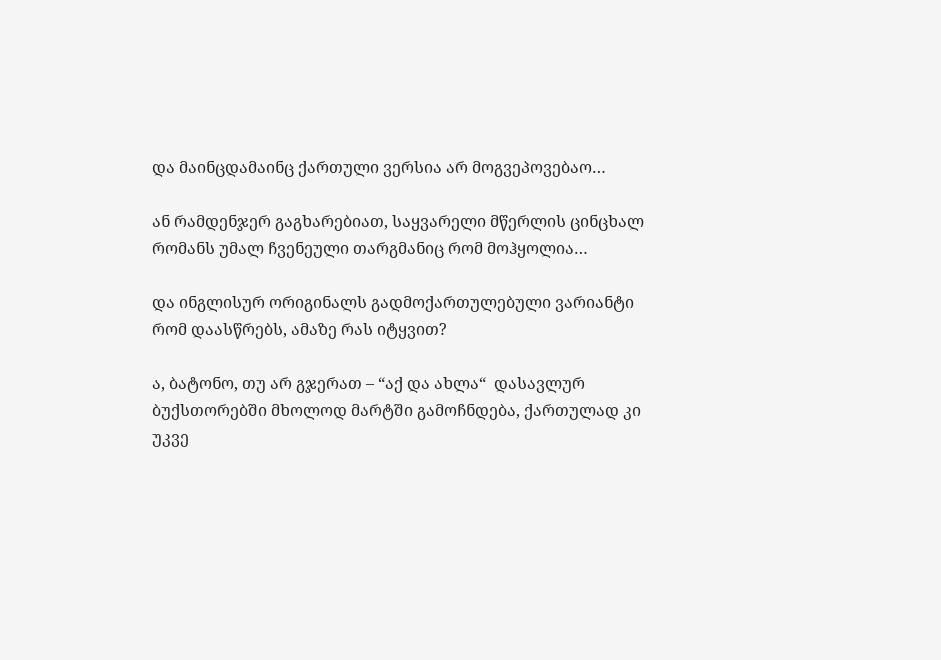და მაინცდამაინც ქართული ვერსია არ მოგვეპოვებაო…

ან რამდენჯერ გაგხარებიათ, საყვარელი მწერლის ცინცხალ რომანს უმალ ჩვენეული თარგმანიც რომ მოჰყოლია…

და ინგლისურ ორიგინალს გადმოქართულებული ვარიანტი რომ დაასწრებს, ამაზე რას იტყვით?

ა, ბატონო, თუ არ გჯერათ – “აქ და ახლა“  დასავლურ ბუქსთორებში მხოლოდ მარტში გამოჩნდება, ქართულად კი უკვე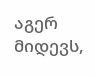აგერ მიდევს,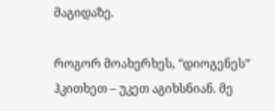მაგიდაზე.

როგორ მოახერხეს, “დიოგენეს” ჰკითხეთ – უკეთ აგიხსნიან. მე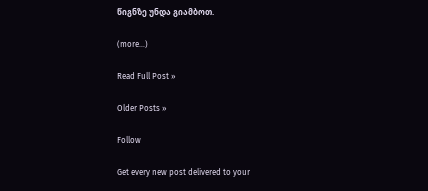წიგნზე უნდა გიამბოთ.

(more…)

Read Full Post »

Older Posts »

Follow

Get every new post delivered to your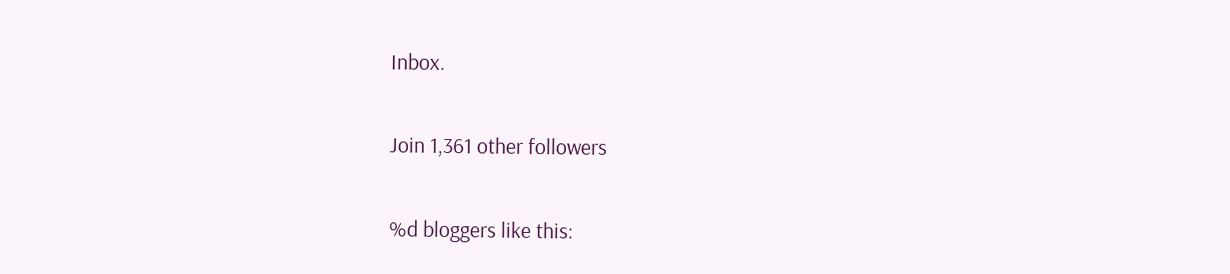Inbox.

Join 1,361 other followers

%d bloggers like this: